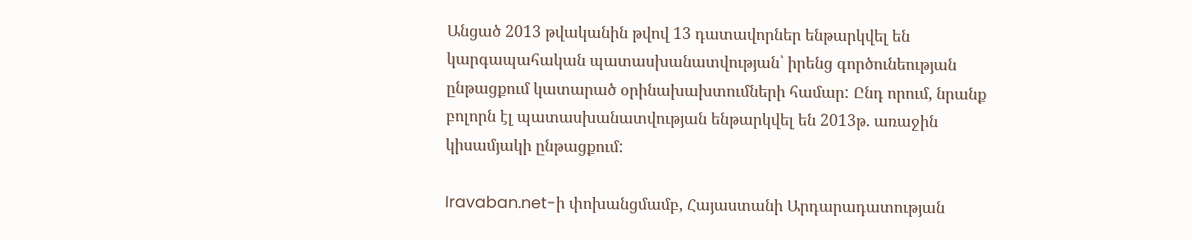Անցած 2013 թվականին թվով 13 դատավորներ ենթարկվել են կարգապահական պատասխանատվության՝ իրենց գործունեության ընթացքում կատարած օրինախախտումների համար: Ընդ որում, նրանք բոլորն էլ պատասխանատվության ենթարկվել են 2013թ. առաջին կիսամյակի ընթացքում:

Iravaban.net-ի փոխանցմամբ, Հայաստանի Արդարադատության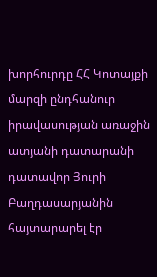խորհուրդը ՀՀ Կոտայքի մարզի ընդհանուր իրավասության առաջին ատյանի դատարանի դատավոր Յուրի Բաղդասարյանին հայտարարել էր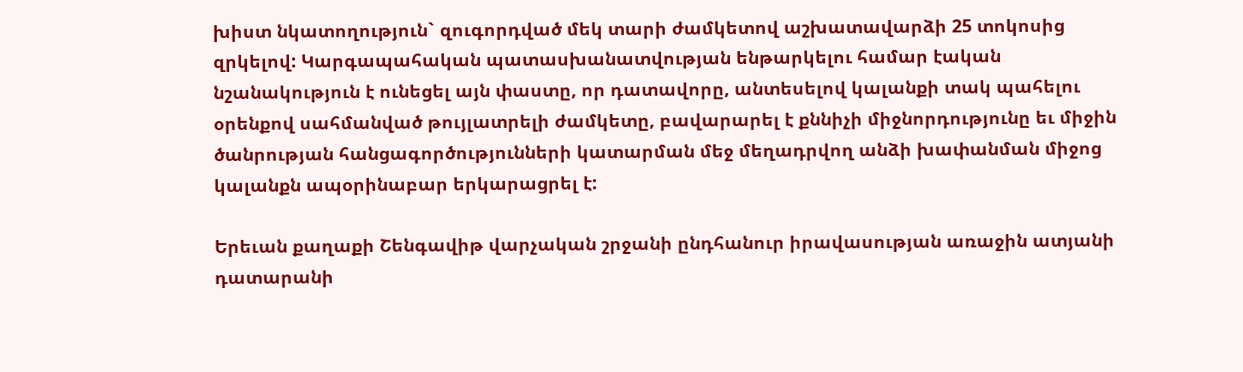խիստ նկատողություն` զուգորդված մեկ տարի ժամկետով աշխատավարձի 25 տոկոսից զրկելով: Կարգապահական պատասխանատվության ենթարկելու համար էական նշանակություն է ունեցել այն փաստը, որ դատավորը, անտեսելով կալանքի տակ պահելու օրենքով սահմանված թույլատրելի ժամկետը, բավարարել է քննիչի միջնորդությունը եւ միջին ծանրության հանցագործությունների կատարման մեջ մեղադրվող անձի խափանման միջոց կալանքն ապօրինաբար երկարացրել է:

Երեւան քաղաքի Շենգավիթ վարչական շրջանի ընդհանուր իրավասության առաջին ատյանի դատարանի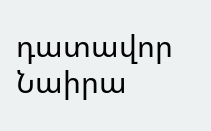դատավոր Նաիրա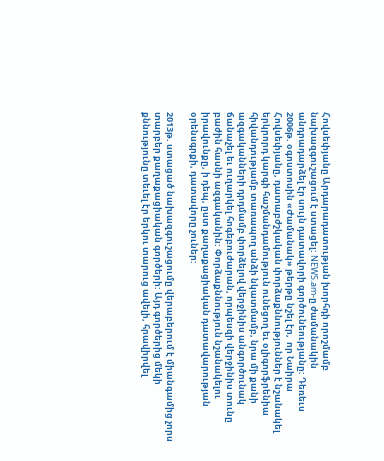Հովսեփյանը Արդարադատության խորհդի որոշմամբ նախազգուշացում է ստացել: NEWS.am-ը ժամանակին անդրադարձել էր սույն դատավորի գործունեությանը: Դեռեւս 2006թ. օգոստոսին «Ժամանակ» թերթը նշել էր,  որ Նաիրա Հովսեփյանը, դատաբժշկական փորձաքննություններ է նշանակել երկրորդ կարգի հաշմանդամություն ունեցող եւ օլիգորֆրենիա հիվանդությամբ տառապող անձի նկատմամբ, նրա մի քանի ազգականների դրդմամբ փորձելով վերջինիս անգործունակ ճանաչել եւ ուղարկել հոգեբուժարան, որպեսզի վերջինիս տունը բաժին հասնի ազգականին: Փորձաքննություն նշանակելու իրավունքը, ի դեպ, ըստ քաղաքացիական դատավարության օրենսգրքի, դատավորը չուներ:

2013թ. ստացած նախազգուշացումը վերաբերում է միանգամից չորս տարբեր քաղաքացիական գործերի: Այդ գործերից մեկի քննությունը տեւել էր երկու տարուց ավելի, հրավիրվել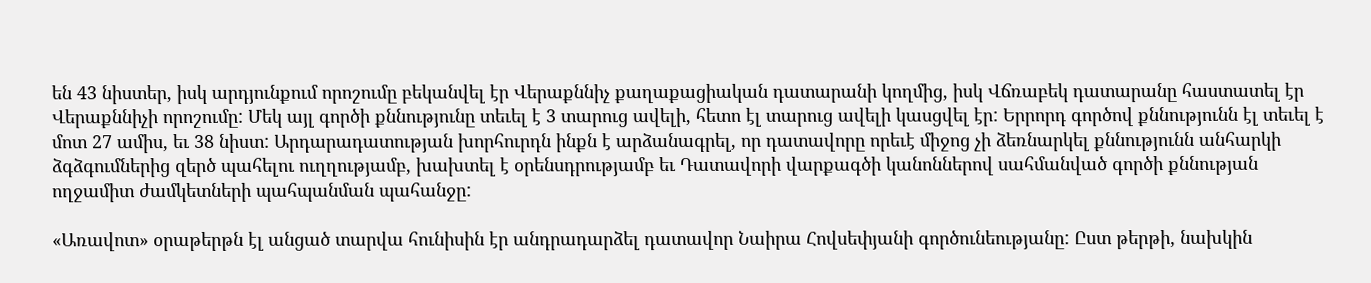են 43 նիստեր, իսկ արդյունքում որոշումը բեկանվել էր Վերաքննիչ քաղաքացիական դատարանի կողմից, իսկ Վճռաբեկ դատարանը հաստատել էր Վերաքննիչի որոշումը: Մեկ այլ գործի քննությունը տեւել է 3 տարուց ավելի, հետո էլ տարուց ավելի կասցվել էր: Երրորդ գործով քննությունն էլ տեւել է մոտ 27 ամիս, եւ 38 նիստ: Արդարադատության խորհուրդն ինքն է արձանագրել, որ դատավորը որեւէ միջոց չի ձեռնարկել քննությունն անհարկի ձգձգումներից զերծ պահելու ուղղությամբ, խախտել է օրենսդրությամբ եւ Դատավորի վարքագծի կանոններով սահմանված գործի քննության ողջամիտ ժամկետների պահպանման պահանջը:

«Առավոտ» օրաթերթն էլ անցած տարվա հունիսին էր անդրադարձել դատավոր Նաիրա Հովսեփյանի գործունեությանը: Ըստ թերթի, նախկին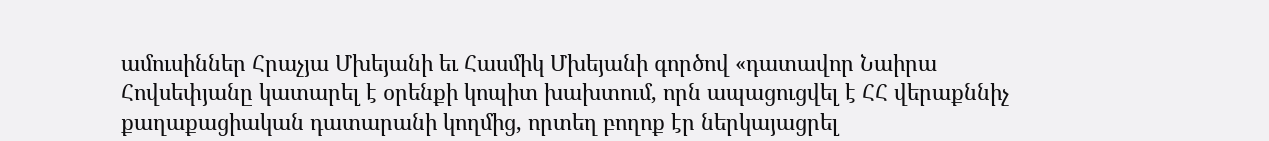ամուսիններ Հրաչյա Մխեյանի եւ Հասմիկ Մխեյանի գործով «դատավոր Նաիրա Հովսեփյանը կատարել է օրենքի կոպիտ խախտում, որն ապացուցվել է ՀՀ վերաքննիչ քաղաքացիական դատարանի կողմից, որտեղ բողոք էր ներկայացրել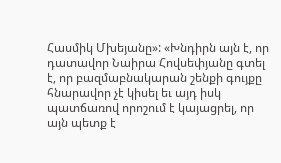Հասմիկ Մխեյանը»: «Խնդիրն այն է, որ դատավոր Նաիրա Հովսեփյանը գտել է, որ բազմաբնակարան շենքի գույքը հնարավոր չէ կիսել եւ այդ իսկ պատճառով որոշում է կայացրել, որ այն պետք է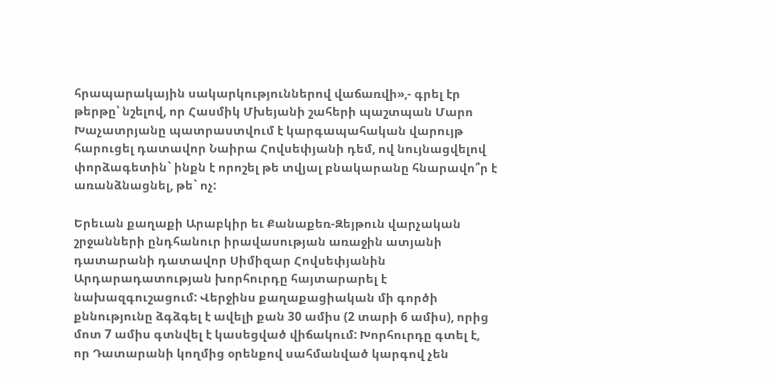հրապարակային սակարկություններով վաճառվի»,- գրել էր թերթը՝ նշելով, որ Հասմիկ Մխեյանի շահերի պաշտպան Մարո Խաչատրյանը պատրաստվում է կարգապահական վարույթ հարուցել դատավոր Նաիրա Հովսեփյանի դեմ, ով նույնացվելով փորձագետին` ինքն է որոշել թե տվյալ բնակարանը հնարավո՞ր է առանձնացնել, թե` ոչ:

Երեւան քաղաքի Արաբկիր եւ Քանաքեռ-Զեյթուն վարչական շրջանների ընդհանուր իրավասության առաջին ատյանի դատարանի դատավոր Սիմիզար Հովսեփյանին Արդարադատության խորհուրդը հայտարարել է նախազգուշացում: Վերջինս քաղաքացիական մի գործի քննությունը ձգձգել է ավելի քան 30 ամիս (2 տարի 6 ամիս), որից մոտ 7 ամիս գտնվել է կասեցված վիճակում: Խորհուրդը գտել է, որ Դատարանի կողմից օրենքով սահմանված կարգով չեն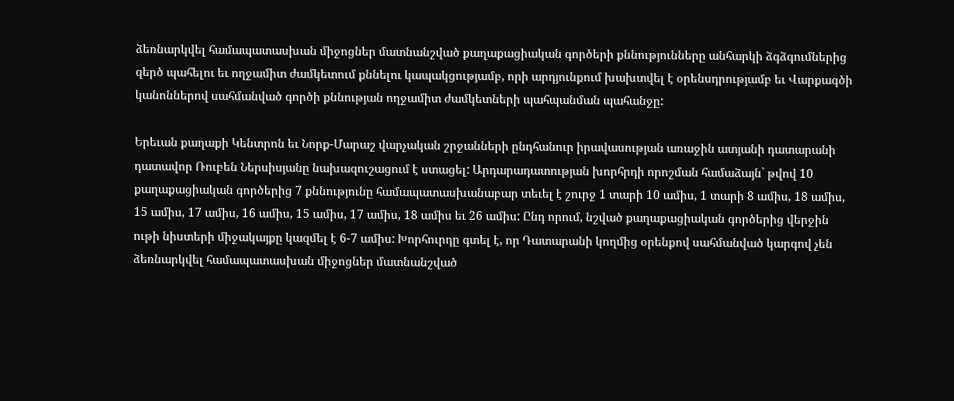ձեռնարկվել համապատասխան միջոցներ մատնանշված քաղաքացիական գործերի քննությունները անհարկի ձգձգումներից զերծ պահելու եւ ողջամիտ ժամկետում քննելու կապակցությամբ, որի արդյունքում խախտվել է օրենսդրությամբ եւ Վարքագծի կանոններով սահմանված գործի քննության ողջամիտ ժամկետների պահպանման պահանջը:

Երեւան քաղաքի Կենտրոն եւ Նորք-Մարաշ վարչական շրջանների ընդհանուր իրավասության առաջին ատյանի դատարանի դատավոր Ռուբեն Ներսիսյանը նախազուշացում է ստացել: Արդարադատության խորհրդի որոշման համաձայն` թվով 10 քաղաքացիական գործերից 7 քննությունը համապատասխանաբար տեւել է շուրջ 1 տարի 10 ամիս, 1 տարի 8 ամիս, 18 ամիս, 15 ամիս, 17 ամիս, 16 ամիս, 15 ամիս, 17 ամիս, 18 ամիս եւ 26 ամիս: Ընդ որում, նշված քաղաքացիական գործերից վերջին ութի նիստերի միջակայքը կազմել է 6-7 ամիս: Խորհուրդը գտել է, որ Դատարանի կողմից օրենքով սահմանված կարգով չեն ձեռնարկվել համապատասխան միջոցներ մատնանշված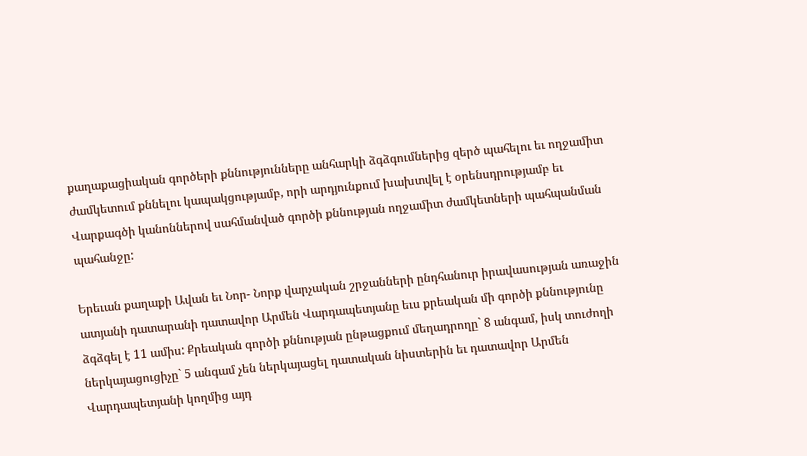քաղաքացիական գործերի քննությունները անհարկի ձգձգումներից զերծ պահելու եւ ողջամիտ ժամկետում քննելու կապակցությամբ, որի արդյունքում խախտվել է օրենսդրությամբ եւ Վարքագծի կանոններով սահմանված գործի քննության ողջամիտ ժամկետների պահպանման պահանջը:

Երեւան քաղաքի Ավան եւ Նոր- Նորք վարչական շրջանների ընդհանուր իրավասության առաջին ատյանի դատարանի դատավոր Արմեն Վարդապետյանը եւս քրեական մի գործի քննությունը ձգձգել է 11 ամիս: Քրեական գործի քննության ընթացքում մեղադրողը` 8 անգամ, իսկ տուժողի ներկայացուցիչը` 5 անգամ չեն ներկայացել դատական նիստերին եւ դատավոր Արմեն Վարդապետյանի կողմից այդ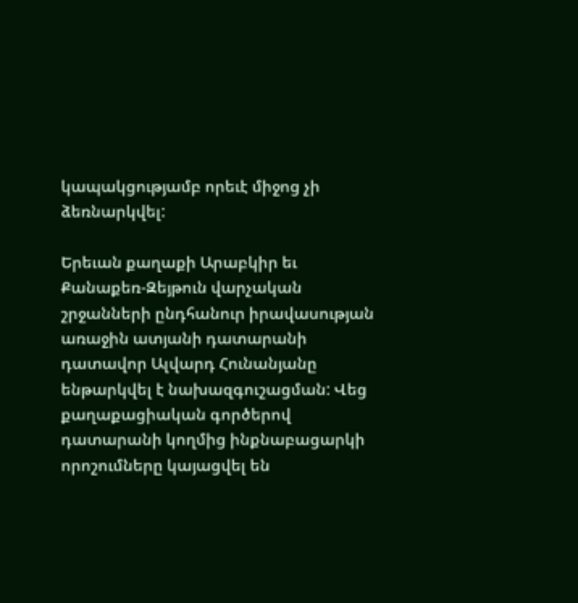կապակցությամբ որեւէ միջոց չի ձեռնարկվել:

Երեւան քաղաքի Արաբկիր եւ Քանաքեռ-Զեյթուն վարչական շրջանների ընդհանուր իրավասության առաջին ատյանի դատարանի դատավոր Ալվարդ Հունանյանը ենթարկվել է նախազգուշացման: Վեց քաղաքացիական գործերով դատարանի կողմից ինքնաբացարկի որոշումները կայացվել են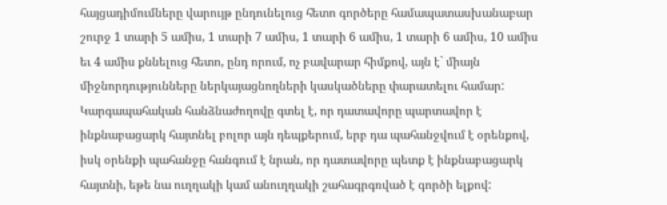հայցադիմումները վարույթ ընդունելուց հետո գործերը համապատասխանաբար շուրջ 1 տարի 5 ամիս, 1 տարի 7 ամիս, 1 տարի 6 ամիս, 1 տարի 6 ամիս, 10 ամիս եւ 4 ամիս քննելուց հետո, ընդ որում, ոչ բավարար հիմքով, այն է` միայն միջնորդությունները ներկայացնողների կասկածները փարատելու համար: Կարգապահական հանձնաժողովը գտել է, որ դատավորը պարտավոր է ինքնաբացարկ հայտնել բոլոր այն դեպքերում, երբ դա պահանջվում է օրենքով, իսկ օրենքի պահանջը հանգում է նրան, որ դատավորը պետք է ինքնաբացարկ հայտնի, եթե նա ուղղակի կամ անուղղակի շահագրգռված է գործի ելքով: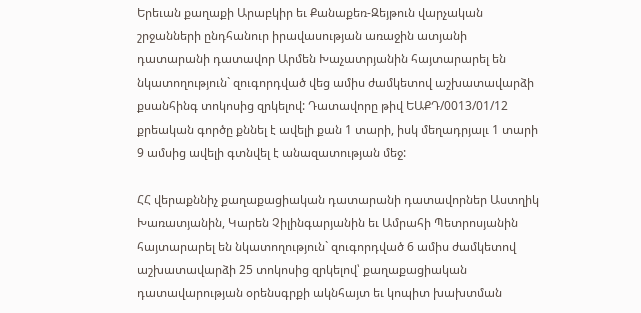Երեւան քաղաքի Արաբկիր եւ Քանաքեռ-Զեյթուն վարչական շրջանների ընդհանուր իրավասության առաջին ատյանի դատարանի դատավոր Արմեն Խաչատրյանին հայտարարել են նկատողություն` զուգորդված վեց ամիս ժամկետով աշխատավարձի քսանհինգ տոկոսից զրկելով: Դատավորը թիվ ԵԱՔԴ/0013/01/12 քրեական գործը քննել է ավելի քան 1 տարի, իսկ մեղադրյալւ 1 տարի 9 ամսից ավելի գտնվել է անազատության մեջ:

ՀՀ վերաքննիչ քաղաքացիական դատարանի դատավորներ Աստղիկ Խառատյանին, Կարեն Չիլինգարյանին եւ Ամրահի Պետրոսյանին հայտարարել են նկատողություն` զուգորդված 6 ամիս ժամկետով աշխատավարձի 25 տոկոսից զրկելով՝ քաղաքացիական դատավարության օրենսգրքի ակնհայտ եւ կոպիտ խախտման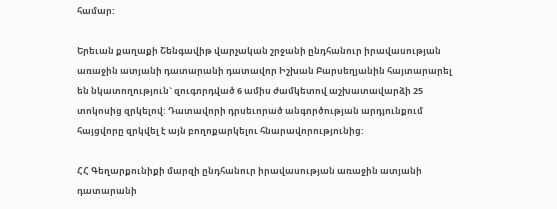համար:

Երեւան քաղաքի Շենգավիթ վարչական շրջանի ընդհանուր իրավասության առաջին ատյանի դատարանի դատավոր Իշխան Բարսեղյանին հայտարարել են նկատողություն` զուգորդված 6 ամիս ժամկետով աշխատավարձի 25 տոկոսից զրկելով: Դատավորի դրսեւորած անգործության արդյունքում հայցվորը զրկվել է այն բողոքարկելու հնարավորությունից:

ՀՀ Գեղարքունիքի մարզի ընդհանուր իրավասության առաջին ատյանի դատարանի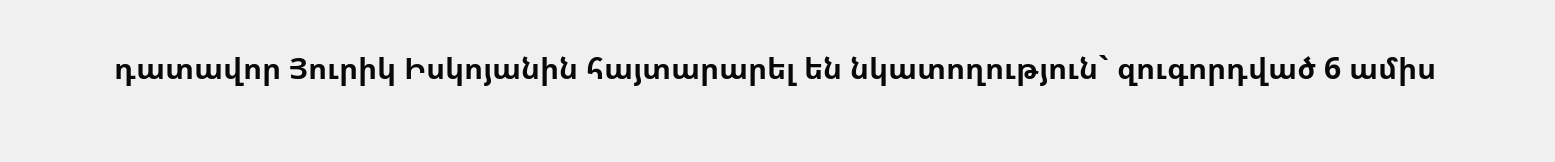դատավոր Յուրիկ Իսկոյանին հայտարարել են նկատողություն` զուգորդված 6 ամիս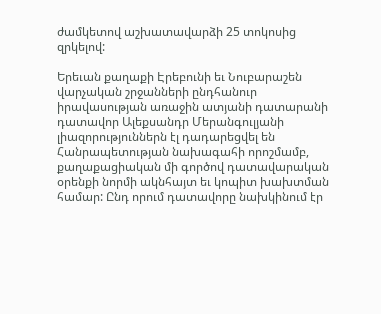ժամկետով աշխատավարձի 25 տոկոսից զրկելով:

Երեւան քաղաքի Էրեբունի եւ Նուբարաշեն վարչական շրջանների ընդհանուր իրավասության առաջին ատյանի դատարանի դատավոր Ալեքսանդր Մերանգուլյանի լիազորություններն էլ դադարեցվել են Հանրապետության նախագահի որոշմամբ, քաղաքացիական մի գործով դատավարական օրենքի նորմի ակնհայտ եւ կոպիտ խախտման համար: Ընդ որում դատավորը նախկինում էր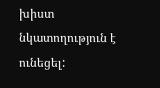խիստ նկատողություն է ունեցել: